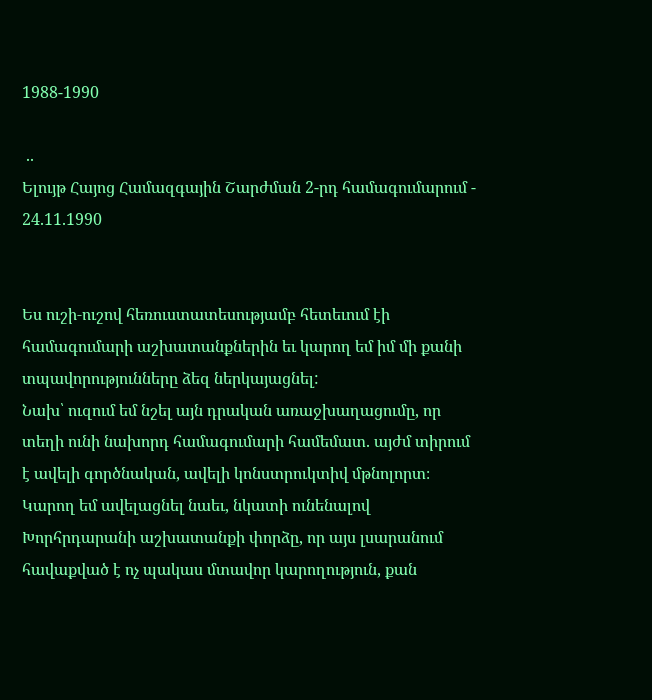1988-1990

 ..
Ելույթ Հայոց Համազգային Շարժման 2-րդ համագումարում - 24.11.1990


Ես ուշի‑ուշով հեռուստատեսությամբ հետեւում էի համագումարի աշխատանքներին եւ կարող եմ իմ մի քանի տպավորությունները ձեզ ներկայացնել:
Նախ՝ ուզում եմ նշել այն դրական առաջխաղացումը, որ տեղի ունի նախորդ համագումարի համեմատ. այժմ տիրում է ավելի գործնական, ավելի կոնստրուկտիվ մթնոլորտ։ Կարող եմ ավելացնել նաեւ, նկատի ունենալով Խորհրդարանի աշխատանքի փորձը, որ այս լսարանում հավաքված է ոչ պակաս մտավոր կարողություն, քան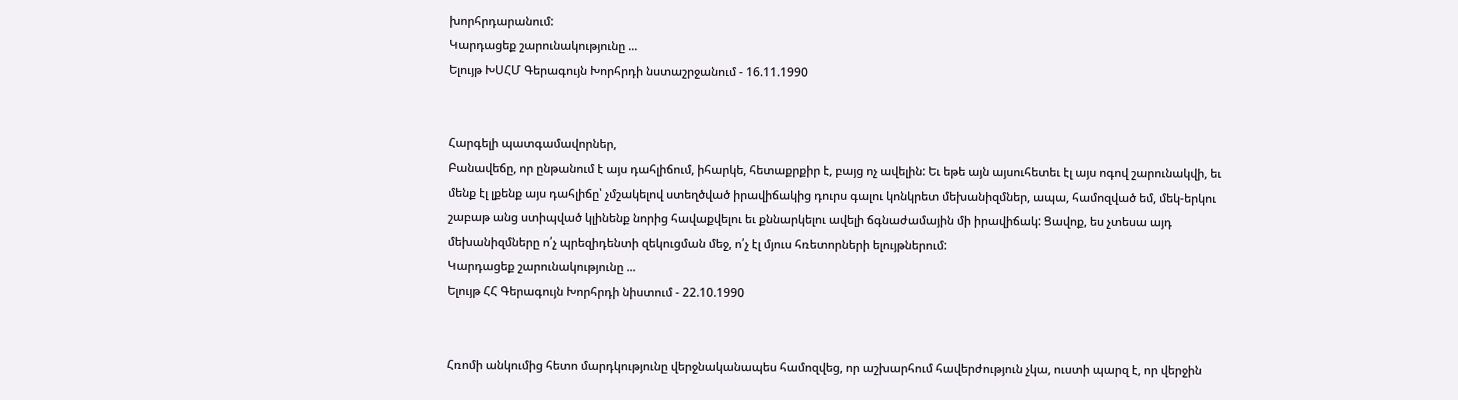խորհրդարանում:
Կարդացեք շարունակությունը ...
Ելույթ ԽՍՀՄ Գերագույն Խորհրդի նստաշրջանում - 16.11.1990


Հարգելի պատգամավորներ,
Բանավեճը, որ ընթանում է այս դահլիճում, իհարկե, հետաքրքիր է, բայց ոչ ավելին: Եւ եթե այն այսուհետեւ էլ այս ոգով շարունակվի, եւ մենք էլ լքենք այս դահլիճը՝ չմշակելով ստեղծված իրավիճակից դուրս գալու կոնկրետ մեխանիզմներ, ապա, համոզված եմ, մեկ‑երկու շաբաթ անց ստիպված կլինենք նորից հավաքվելու եւ քննարկելու ավելի ճգնաժամային մի իրավիճակ: Ցավոք, ես չտեսա այդ մեխանիզմները ո՛չ պրեզիդենտի զեկուցման մեջ, ո՛չ էլ մյուս հռետորների ելույթներում:
Կարդացեք շարունակությունը ...
Ելույթ ՀՀ Գերագույն Խորհրդի նիստում - 22.10.1990


Հռոմի անկումից հետո մարդկությունը վերջնականապես համոզվեց, որ աշխարհում հավերժություն չկա, ուստի պարզ է, որ վերջին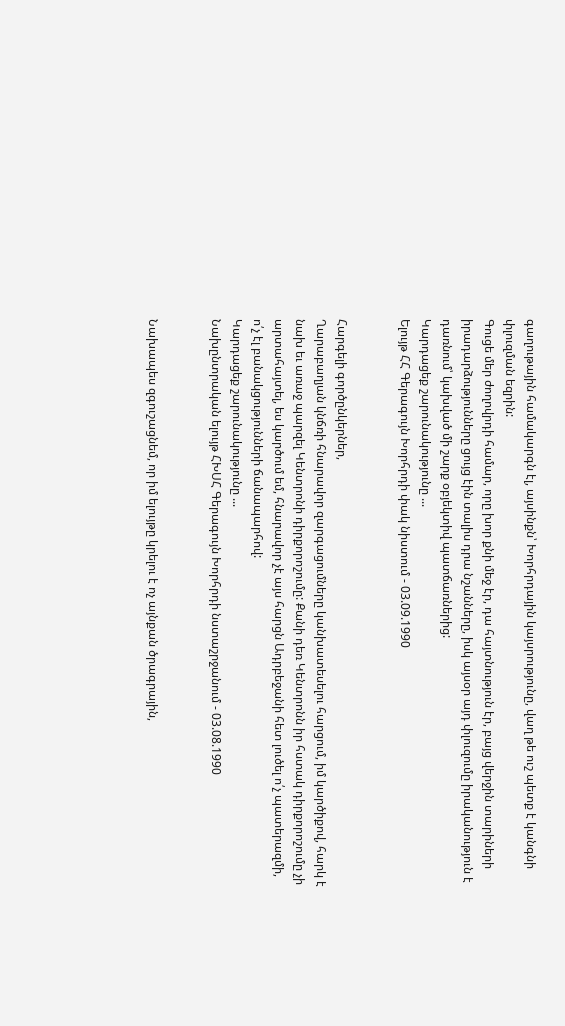գաղութային համակարգն էլ, այսինքն՝ Խորհրդային կայսրությունը, վաղ թե ուշ պետք է կանգնի փլուզման եզրին:
Գուցե մեր ժողովրդի համար, որը խոր քնի մեջ էր, դա հայտնություն էր, բայց վերջին տարիների իրադարձությունները ցույց էին տալիս դրա նշանները, իսկ այսօր այդ փլուզումը իրականություն է դառնում՝ կախված մի շարք օբյեկտիվ պատճառներից:
Կարդացեք շարունակությունը ...
Ելույթ ՀՀ Գերագույն Խորհրդի փակ նիստում - 03.09.1990


Հարգելի գործընկերներ,
Ղարաբաղյան կնճռի հնարավոր զարգացումները կանխատեսելու հարցում, իմ կարծիքով, հարկ է նախ եւ առաջ պարզել Կենտրոնի դիրքորոշումը: Քանի դեռ Կենտրոնն իր հստակ դիրքորոշումը չի արտահայտել, ես կարծում եմ, հնարավոր չէ այս հարցն Ադրբեջանի հետ լուծել ո՛չ պատերազմի, ո՛չ էլ բանակցությունների ճանապարհով:
Կարդացեք շարունակությունը ...
Նախընտրական ելույթ ՀԽՍՀ Գերագույն Խորհրդի նստաշրջանում - 03.08.1990


Նախապես զգուշացնեմ, որ իմ ելույթը կրելու է ոչ այնքան ծրագրային,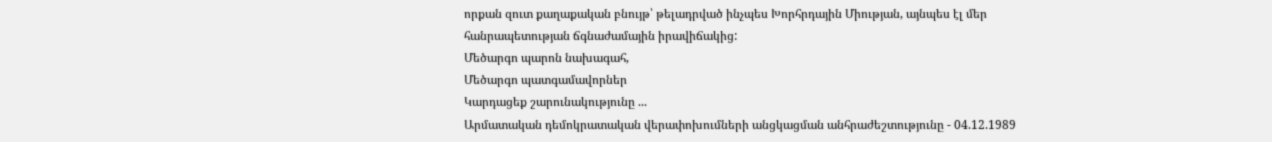որքան զուտ քաղաքական բնույթ՝ թելադրված ինչպես Խորհրդային Միության, այնպես էլ մեր հանրապետության ճգնաժամային իրավիճակից:
Մեծարգո պարոն նախագահ,
Մեծարգո պատգամավորներ
Կարդացեք շարունակությունը ...
Արմատական դեմոկրատական վերափոխումների անցկացման անհրաժեշտությունը - 04.12.1989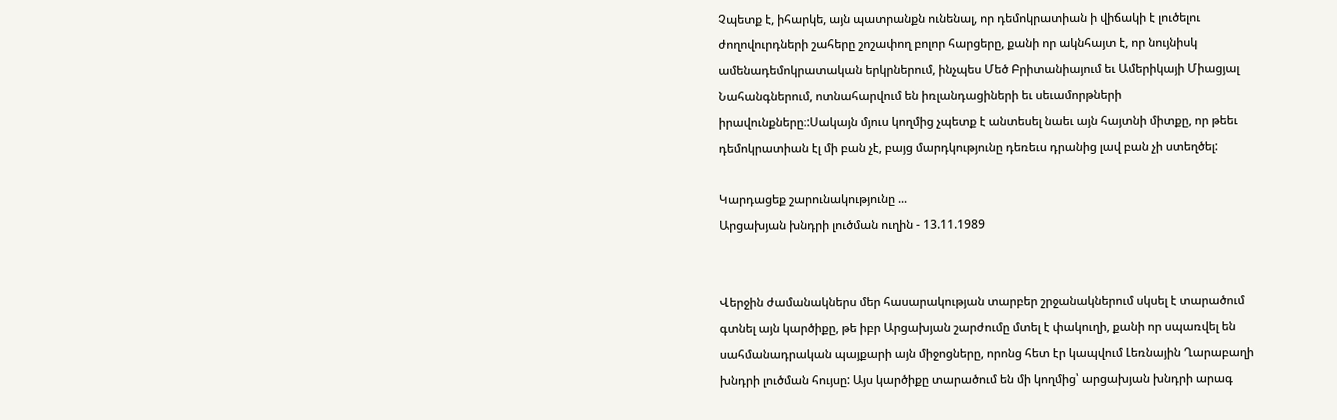Չպետք է, իհարկե, այն պատրանքն ունենալ, որ դեմոկրատիան ի վիճակի է լուծելու ժողովուրդների շահերը շոշափող բոլոր հարցերը, քանի որ ակնհայտ է, որ նույնիսկ ամենադեմոկրատական երկրներում, ինչպես Մեծ Բրիտանիայում եւ Ամերիկայի Միացյալ Նահանգներում, ոտնահարվում են իռլանդացիների եւ սեւամորթների իրավունքները։:Սակայն մյուս կողմից չպետք է անտեսել նաեւ այն հայտնի միտքը, որ թեեւ դեմոկրատիան էլ մի բան չէ, բայց մարդկությունը դեռեւս դրանից լավ բան չի ստեղծել:

Կարդացեք շարունակությունը ...
Արցախյան խնդրի լուծման ուղին - 13.11.1989


Վերջին ժամանակներս մեր հասարակության տարբեր շրջանակներում սկսել է տարածում գտնել այն կարծիքը, թե իբր Արցախյան շարժումը մտել է փակուղի, քանի որ սպառվել են սահմանադրական պայքարի այն միջոցները, որոնց հետ էր կապվում Լեռնային Ղարաբաղի խնդրի լուծման հույսը: Այս կարծիքը տարածում են մի կողմից՝ արցախյան խնդրի արագ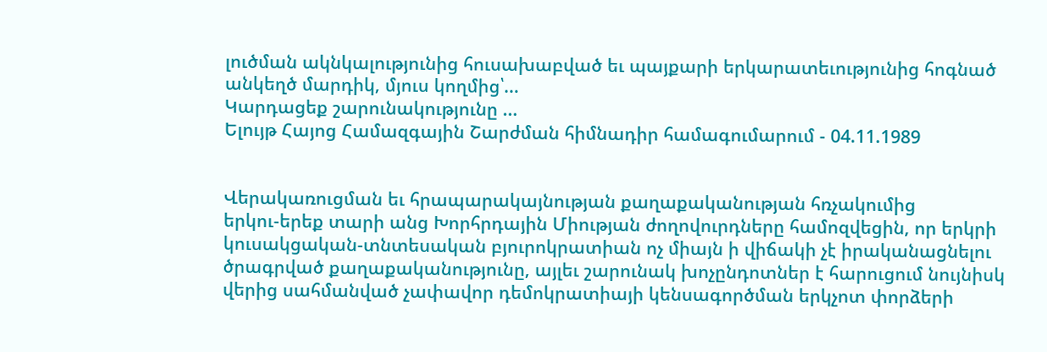լուծման ակնկալությունից հուսախաբված եւ պայքարի երկարատեւությունից հոգնած անկեղծ մարդիկ, մյուս կողմից՝...
Կարդացեք շարունակությունը ...
Ելույթ Հայոց Համազգային Շարժման հիմնադիր համագումարում - 04.11.1989


Վերակառուցման եւ հրապարակայնության քաղաքականության հռչակումից երկու‑երեք տարի անց Խորհրդային Միության ժողովուրդները համոզվեցին, որ երկրի կուսակցական‑տնտեսական բյուրոկրատիան ոչ միայն ի վիճակի չէ իրականացնելու ծրագրված քաղաքականությունը, այլեւ շարունակ խոչընդոտներ է հարուցում նույնիսկ վերից սահմանված չափավոր դեմոկրատիայի կենսագործման երկչոտ փորձերի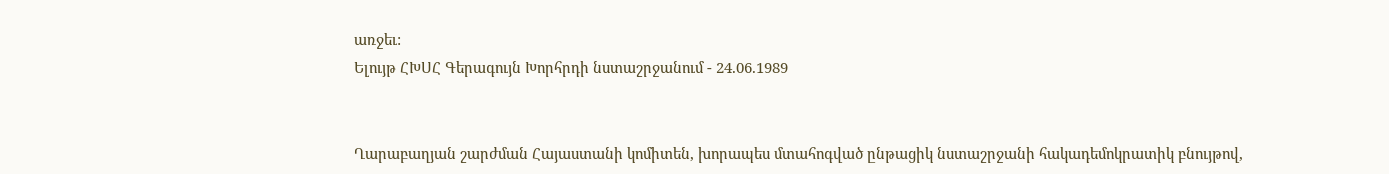առջեւ:
Ելույթ ՀԽՍՀ Գերագույն Խորհրդի նստաշրջանում - 24.06.1989


Ղարաբաղյան շարժման Հայաստանի կոմիտեն, խորապես մտահոգված ընթացիկ նստաշրջանի հակադեմոկրատիկ բնույթով,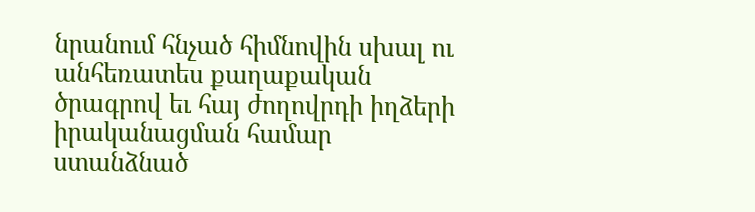նրանում հնչած հիմնովին սխալ ու անհեռատես քաղաքական ծրագրով եւ հայ ժողովրդի իղձերի իրականացման համար ստանձնած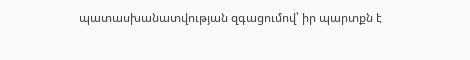պատասխանատվության զգացումով՝ իր պարտքն է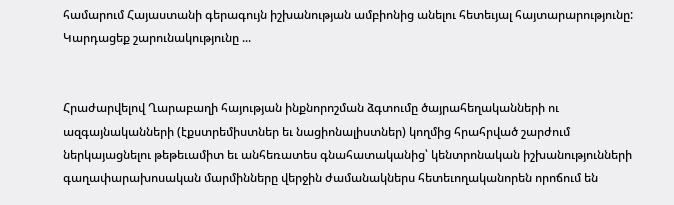համարում Հայաստանի գերագույն իշխանության ամբիոնից անելու հետեւյալ հայտարարությունը:
Կարդացեք շարունակությունը ...


Հրաժարվելով Ղարաբաղի հայության ինքնորոշման ձգտումը ծայրահեղականների ու ազգայնականների (էքստրեմիստներ եւ նացիոնալիստներ) կողմից հրահրված շարժում ներկայացնելու թեթեւամիտ եւ անհեռատես գնահատականից՝ կենտրոնական իշխանությունների գաղափարախոսական մարմինները վերջին ժամանակներս հետեւողականորեն որոճում են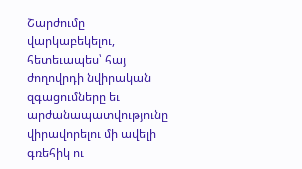Շարժումը վարկաբեկելու, հետեւապես՝ հայ ժողովրդի նվիրական զգացումները եւ արժանապատվությունը վիրավորելու մի ավելի գռեհիկ ու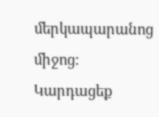մերկապարանոց միջոց:
Կարդացեք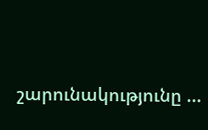շարունակությունը ...